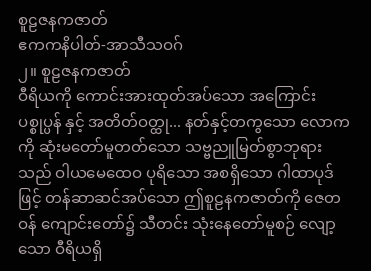စူဠဇနကဇာတ်
ဧကကနိပါတ်-အာသီသဝဂ်
၂။ စူဠဇနကဇာတ်
ဝီရိယကို ကောင်းအားထုတ်အပ်သော အကြောင်း
ပစ္စုပ္ပန် နှင့် အတိတ်ဝတ္ထု... နတ်နှင့်တကွသော လောကကို ဆုံးမတော်မူတတ်သော သဗ္ဗညူမြတ်စွာဘုရားသည် ဝါယမေထေဝ ပုရိသော အစရှိသော ဂါထာပုဒ်ဖြင့် တန်ဆာဆင်အပ်သော ဤစူဠနကဇာတ်ကို ဇေတဝန် ကျောင်းတော်၌ သီတင်း သုံးနေတော်မူစဉ် လျော့သော ဝီရိယရှိ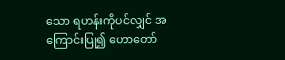သော ရဟန်းကိုပင်လျှင် အကြောင်းပြု၍ ဟောတော်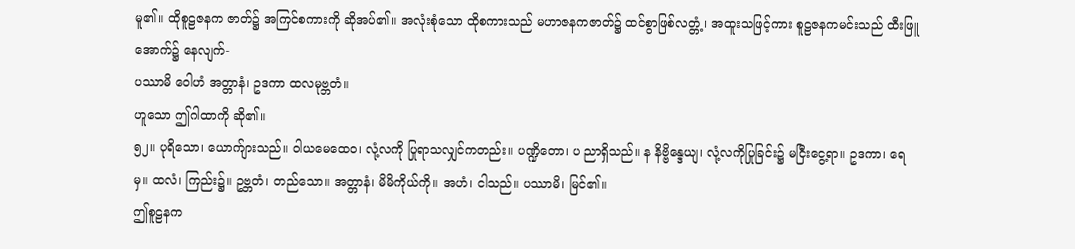မူ၏။ ထိုစူဠဇနက ဇာတ်၌ အကြင်စကားကို ဆိုအပ်၏။ အလုံးစုံသော ထိုစကားသည် မဟာဇနကဇာတ်၌ ထင်စွာဖြစ်လတ္တံ့၊ အထူးသဖြင့်ကား စူဠဇနကမင်းသည် ထီးဖြူအောက်၌ နေလျက်-
ပဿာမိ ဝေါဟံ အတ္တာနံ၊ ဥဒကာ ထလမုဗ္ဘတံ။
ဟူသော ဤဂါထာကို ဆို၏။
၅၂။ ပုရိသော၊ ယောက်ျားသည်။ ဝါယမေထေဝ၊ လုံ့လကို ပြုရာသလျှင်ကတည်း။ ပဏ္ဍိတော၊ ပ ညာရှိသည်။ န နိဗ္ဗိန္ဒေယျ၊ လုံ့လကိုပြုခြင်း၌ မငြီးငွေ့ရာ။ ဥဒကာ၊ ရေမှ။ ထလံ၊ ကြည်း၌။ ဥဗ္ဘတံ၊ တည်သော။ အတ္တာနံ၊ မိမိကိုယ်ကို။ အဟံ၊ ငါသည်။ ပဿာမိ၊ မြင်၏။
ဤစူဠနက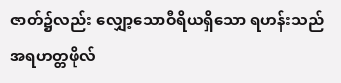ဇာတ်၌လည်း လျှော့သောဝီရိယရှိသော ရဟန်းသည်အရဟတ္တဖိုလ်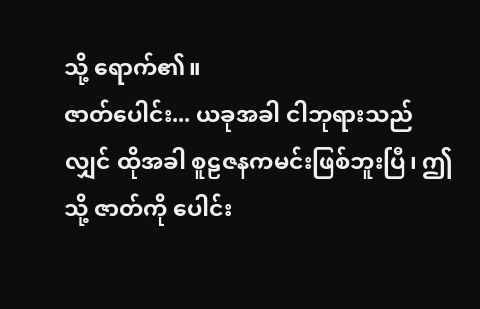သို့ ရောက်၏။
ဇာတ်ပေါင်း... ယခုအခါ ငါဘုရားသည်လျှင် ထိုအခါ စူဠဇနကမင်းဖြစ်ဘူးပြီ၊ ဤသို့ ဇာတ်ကို ပေါင်း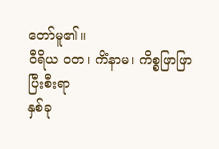တော်မူ၏။
ဝီရိယ ဝတ၊ ကိံနာမ၊ ကိစ္စဖြာဖြာ ပြီးစီးရာ
နှစ်ခု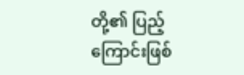တို့၏ ပြည့်ကြောင်းဖြစ်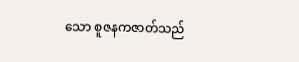သော စူဇနကဇာတ်သည်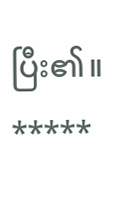ပြီး၏။
*****